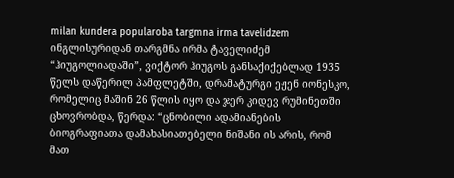milan kundera popularoba targmna irma tavelidzem
ინგლისურიდან თარგმნა ირმა ტაველიძემ
“ჰიუგოლიადაში”, ვიქტორ ჰიუგოს განსაქიქებლად 1935 წელს დაწერილ პამფლეტში, დრამატურგი ეჟენ იონესკო, რომელიც მაშინ 26 წლის იყო და ჯერ კიდევ რუმინეთში ცხოვრობდა, წერდა: “ცნობილი ადამიანების ბიოგრაფიათა დამახასიათებელი ნიშანი ის არის, რომ მათ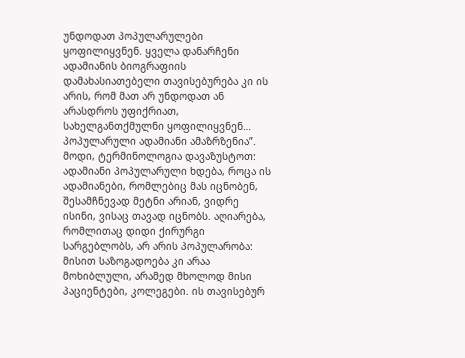უნდოდათ პოპულარულები ყოფილიყვნენ. ყველა დანარჩენი ადამიანის ბიოგრაფიის დამახასიათებელი თავისებურება კი ის არის, რომ მათ არ უნდოდათ ან არასდროს უფიქრიათ, სახელგანთქმულნი ყოფილიყვნენ… პოპულარული ადამიანი ამაზრზენია”.
მოდი, ტერმინოლოგია დავაზუსტოთ: ადამიანი პოპულარული ხდება, როცა ის ადამიანები, რომლებიც მას იცნობენ, შესამჩნევად მეტნი არიან, ვიდრე ისინი, ვისაც თავად იცნობს. აღიარება, რომლითაც დიდი ქირურგი სარგებლობს, არ არის პოპულარობა: მისით საზოგადოება კი არაა მოხიბლული, არამედ მხოლოდ მისი პაციენტები, კოლეგები. ის თავისებურ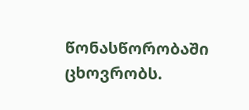წონასწორობაში ცხოვრობს.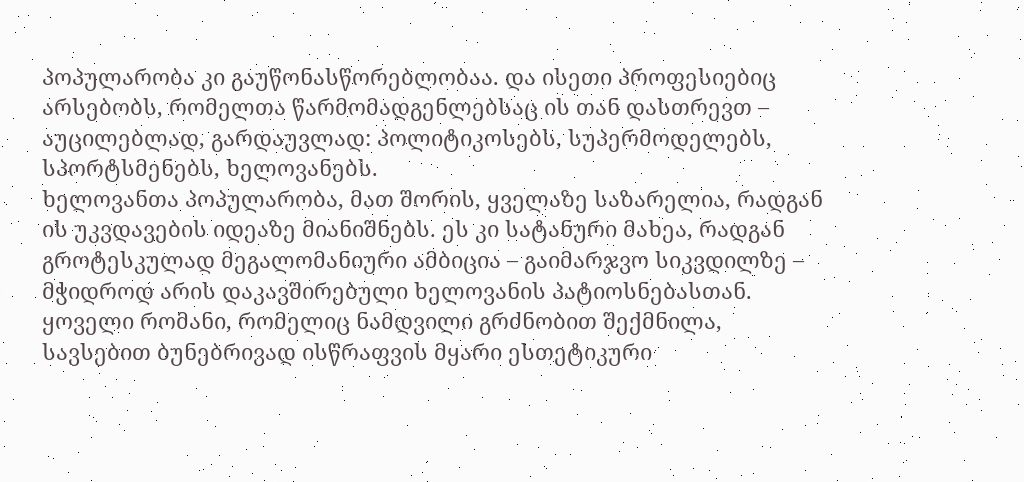პოპულარობა კი გაუწონასწორებლობაა. და ისეთი პროფესიებიც არსებობს, რომელთა წარმომადგენლებსაც ის თან დასთრევთ – აუცილებლად, გარდაუვლად: პოლიტიკოსებს, სუპერმოდელებს, სპორტსმენებს, ხელოვანებს.
ხელოვანთა პოპულარობა, მათ შორის, ყველაზე საზარელია, რადგან ის უკვდავების იდეაზე მიანიშნებს. ეს კი სატანური მახეა, რადგან გროტესკულად მეგალომანიური ამბიცია – გაიმარჯვო სიკვდილზე – მჭიდროდ არის დაკავშირებული ხელოვანის პატიოსნებასთან. ყოველი რომანი, რომელიც ნამდვილი გრძნობით შექმნილა, სავსებით ბუნებრივად ისწრაფვის მყარი ესთეტიკური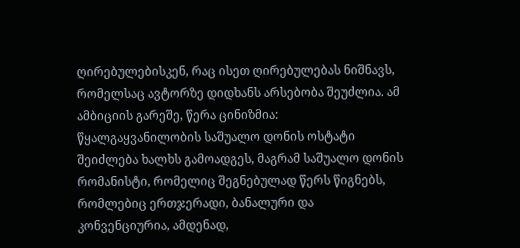ღირებულებისკენ, რაც ისეთ ღირებულებას ნიშნავს, რომელსაც ავტორზე დიდხანს არსებობა შეუძლია. ამ ამბიციის გარეშე, წერა ცინიზმია: წყალგაყვანილობის საშუალო დონის ოსტატი შეიძლება ხალხს გამოადგეს, მაგრამ საშუალო დონის რომანისტი, რომელიც შეგნებულად წერს წიგნებს, რომლებიც ერთჯერადი, ბანალური და კონვენციურია, ამდენად,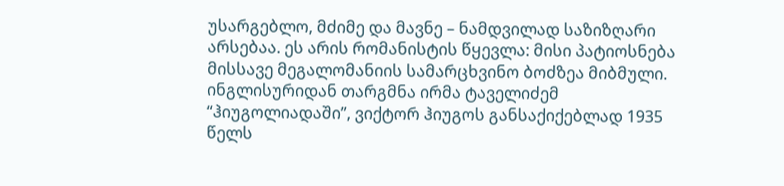უსარგებლო, მძიმე და მავნე – ნამდვილად საზიზღარი არსებაა. ეს არის რომანისტის წყევლა: მისი პატიოსნება მისსავე მეგალომანიის სამარცხვინო ბოძზეა მიბმული.
ინგლისურიდან თარგმნა ირმა ტაველიძემ
“ჰიუგოლიადაში”, ვიქტორ ჰიუგოს განსაქიქებლად 1935 წელს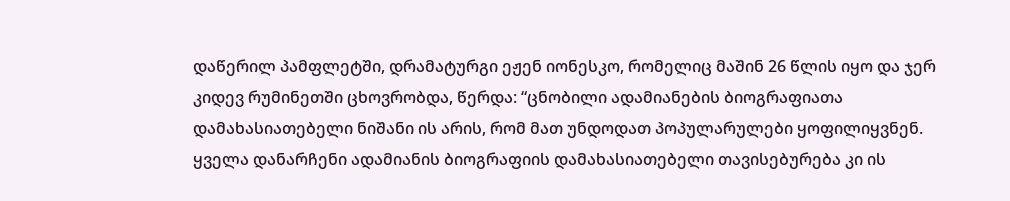დაწერილ პამფლეტში, დრამატურგი ეჟენ იონესკო, რომელიც მაშინ 26 წლის იყო და ჯერ კიდევ რუმინეთში ცხოვრობდა, წერდა: “ცნობილი ადამიანების ბიოგრაფიათა დამახასიათებელი ნიშანი ის არის, რომ მათ უნდოდათ პოპულარულები ყოფილიყვნენ. ყველა დანარჩენი ადამიანის ბიოგრაფიის დამახასიათებელი თავისებურება კი ის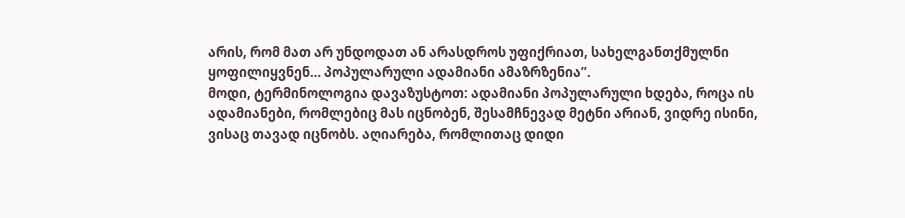არის, რომ მათ არ უნდოდათ ან არასდროს უფიქრიათ, სახელგანთქმულნი ყოფილიყვნენ… პოპულარული ადამიანი ამაზრზენია”.
მოდი, ტერმინოლოგია დავაზუსტოთ: ადამიანი პოპულარული ხდება, როცა ის ადამიანები, რომლებიც მას იცნობენ, შესამჩნევად მეტნი არიან, ვიდრე ისინი, ვისაც თავად იცნობს. აღიარება, რომლითაც დიდი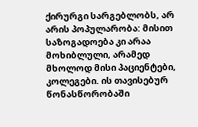ქირურგი სარგებლობს, არ არის პოპულარობა: მისით საზოგადოება კი არაა მოხიბლული, არამედ მხოლოდ მისი პაციენტები, კოლეგები. ის თავისებურ წონასწორობაში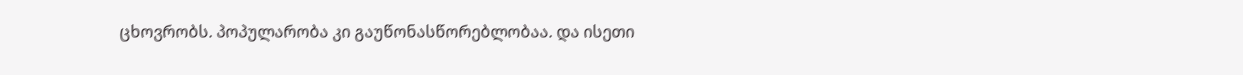ცხოვრობს. პოპულარობა კი გაუწონასწორებლობაა. და ისეთი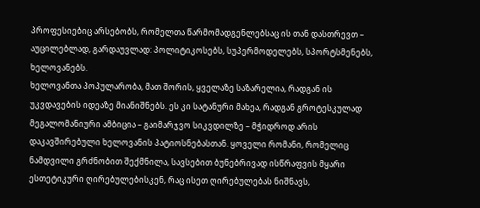პროფესიებიც არსებობს, რომელთა წარმომადგენლებსაც ის თან დასთრევთ – აუცილებლად, გარდაუვლად: პოლიტიკოსებს, სუპერმოდელებს, სპორტსმენებს, ხელოვანებს.
ხელოვანთა პოპულარობა, მათ შორის, ყველაზე საზარელია, რადგან ის უკვდავების იდეაზე მიანიშნებს. ეს კი სატანური მახეა, რადგან გროტესკულად მეგალომანიური ამბიცია – გაიმარჯვო სიკვდილზე – მჭიდროდ არის დაკავშირებული ხელოვანის პატიოსნებასთან. ყოველი რომანი, რომელიც ნამდვილი გრძნობით შექმნილა, სავსებით ბუნებრივად ისწრაფვის მყარი ესთეტიკური ღირებულებისკენ, რაც ისეთ ღირებულებას ნიშნავს,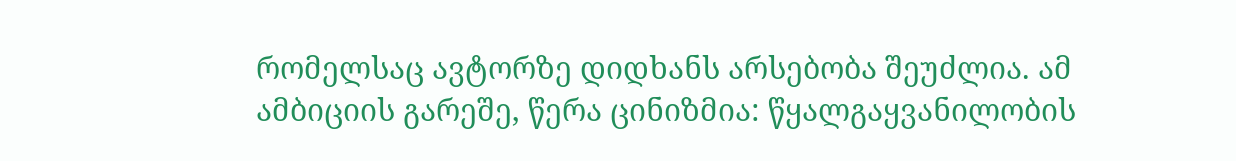რომელსაც ავტორზე დიდხანს არსებობა შეუძლია. ამ ამბიციის გარეშე, წერა ცინიზმია: წყალგაყვანილობის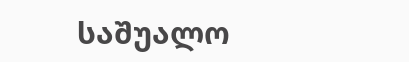საშუალო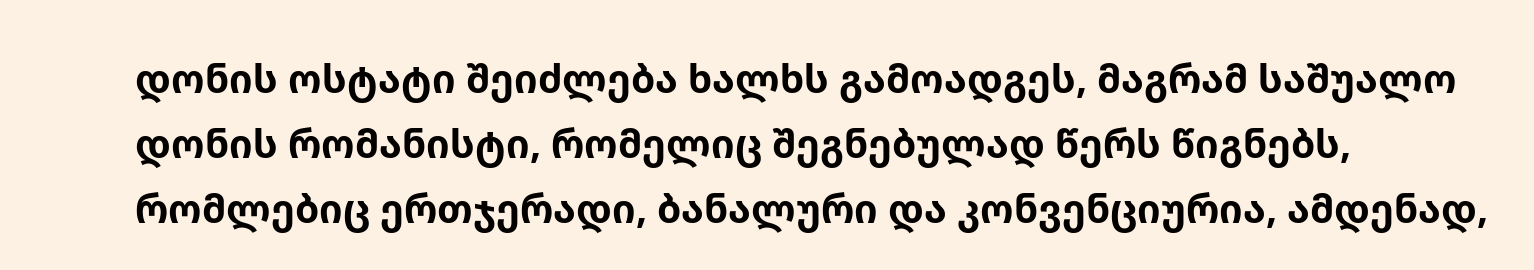დონის ოსტატი შეიძლება ხალხს გამოადგეს, მაგრამ საშუალო დონის რომანისტი, რომელიც შეგნებულად წერს წიგნებს, რომლებიც ერთჯერადი, ბანალური და კონვენციურია, ამდენად,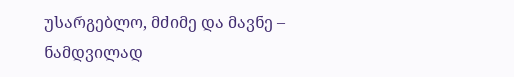უსარგებლო, მძიმე და მავნე – ნამდვილად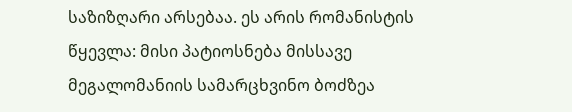საზიზღარი არსებაა. ეს არის რომანისტის წყევლა: მისი პატიოსნება მისსავე მეგალომანიის სამარცხვინო ბოძზეა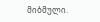მიბმული.